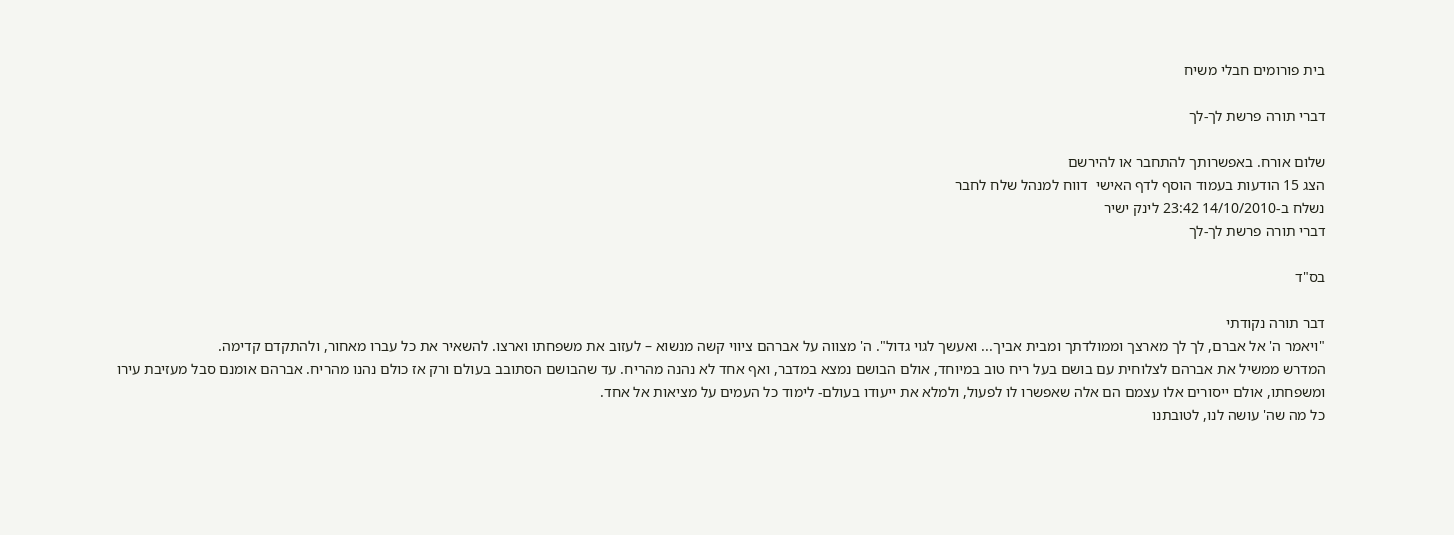בית פורומים חבלי משיח

דברי תורה פרשת לך-לך

שלום אורח. באפשרותך להתחבר או להירשם
הצג 15 הודעות בעמוד הוסף לדף האישי  דווח למנהל שלח לחבר
נשלח ב-14/10/2010 23:42 לינק ישיר
דברי תורה פרשת לך-לך

בס"ד

דבר תורה נקודתי
"ויאמר ה' אל אברם, לך לך מארצך וממולדתך ומבית אביך... ואעשך לגוי גדול". ה' מצווה על אברהם ציווי קשה מנשוא – לעזוב את משפחתו וארצו. להשאיר את כל עברו מאחור, ולהתקדם קדימה.
המדרש ממשיל את אברהם לצלוחית עם בושם בעל ריח טוב במיוחד, אולם הבושם נמצא במדבר, ואף אחד לא נהנה מהריח. עד שהבושם הסתובב בעולם ורק אז כולם נהנו מהריח. אברהם אומנם סבל מעזיבת עירו ומשפחתו, אולם ייסורים אלו עצמם הם אלה שאפשרו לו לפעול, ולמלא את ייעודו בעולם- לימוד כל העמים על מציאות אל אחד.
כל מה שה' עושה לנו, לטובתנו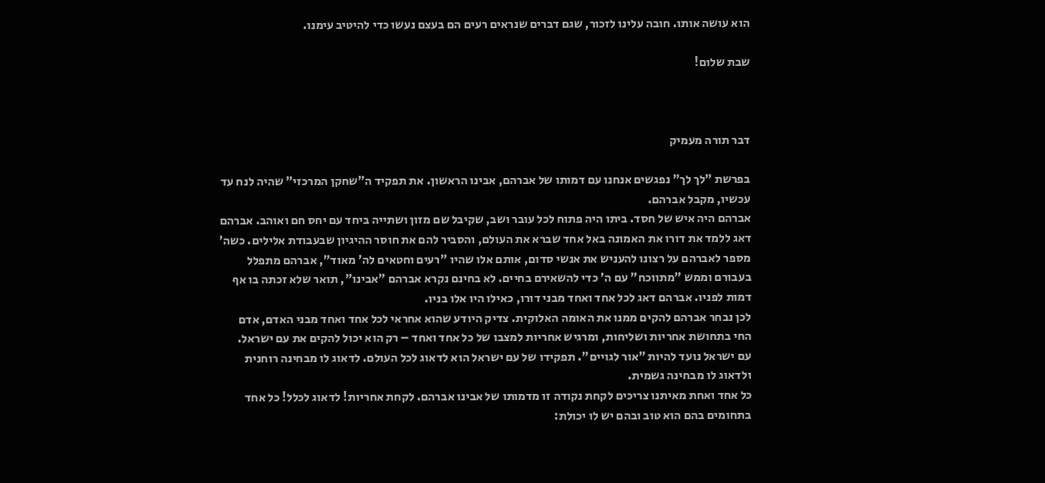הוא עושה אותו. חובה עלינו לזכור, שגם דברים שנראים רעים הם בעצם נעשו כדי להיטיב עימנו.

שבת שלום!



דבר תורה מעמיק

בפרשת "לך לך" נפגשים אנחנו עם דמותו של אברהם, אבינו הראשון. את תפקיד ה"שחקן המרכזי" שהיה לנח עד עכשיו, מקבל אברהם.
אברהם היה איש של חסד. ביתו היה פתוח לכל עובר ושב, שקיבל שם מזון ושתייה ביחד עם יחס חם ואוהב. אברהם דאג ללמד את דורו את האמונה באל אחד שברא את העולם, והסביר להם את חוסר ההיגיון שבעבודת אלילים. כשה' מספר לאברהם על רצונו להעניש את אנשי סדום, אותם אלו שהיו "רעים וחטאים לה' מאוד", אברהם מתפלל בעבורם וממש "מתווכח" עם ה' כדי להשאירם בחיים. לא בחינם נקרא אברהם "אבינו", תואר שלא זכתה בו אף דמות לפניו. אברהם דאג לכל אחד ואחד מבני דורו, כאילו היו אלו בניו.
לכן נבחר אברהם להקים ממנו את האומה האלוקית. צדיק היודע שהוא אחראי לכל אחד ואחד מבני האדם, אדם החי בתחושת אחריות ושליחות, ומרגיש אחריות למצבו של כל אחד ואחד – רק הוא יכול להקים את עם ישראל.
עם ישראל נועד להיות "אור לגויים". תפקידו של עם ישראל הוא לדאוג לכל העולם. לדאוג לו מבחינה רוחנית ולדאוג לו מבחינה גשמית.
כל אחד ואחת מאיתנו צריכים לקחת נקודה זו מדמותו של אבינו אברהם. לקחת אחריות! לדאוג לכלל! כל אחד בתחומים בהם הוא טוב ובהם יש לו יכולת: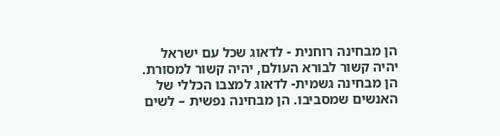הן מבחינה רוחנית - לדאוג שכל עם ישראל יהיה קשור לבורא העולם, יהיה קשור למסורת. הן מבחינה גשמית- לדאוג למצבו הכללי של האנשים שמסביבו. הן מבחינה נפשית – לשים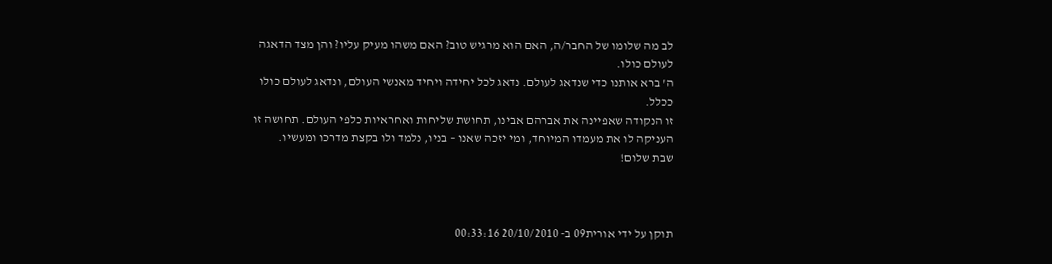לב מה שלומו של החבר/ה, האם הוא מרגיש טוב? האם משהו מעיק עליו? והן מצד הדאגה לעולם כולו.
ה' ברא אותנו כדי שנדאג לעולם. נדאג לכל יחידה ויחיד מאנשי העולם, ונדאג לעולם כולו ככלל.
זו הנקודה שאפיינה את אברהם אבינו, תחושת שליחות ואחראיות כלפי העולם. תחושה זו העניקה לו את מעמדו המיוחד, ומי יזכה שאנו – בניו, נלמד ולו בקצת מדרכו ומעשיו.
שבת שלום!



תוקן על ידי אורית09 ב- 20/10/2010 00:33:16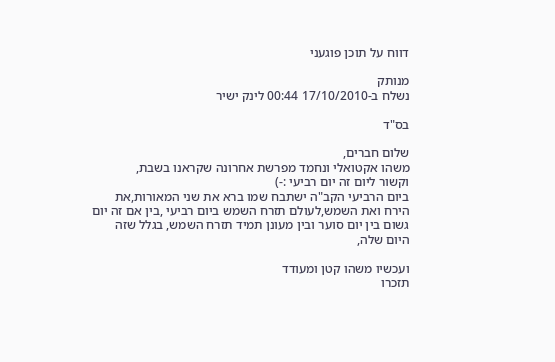דווח על תוכן פוגעני

מנותק
נשלח ב-17/10/2010 00:44 לינק ישיר

בס"ד

שלום חברים,
משהו אקטואלי ונחמד מפרשת אחרונה שקראנו בשבת,
וקשור ליום זה יום רביעי :-)
ביום הרביעי הקב"ה ישתבח שמו ברא את שני המאורות,את הירח ואת השמש,לעולם תזרח השמש ביום רביעי ,בין אם זה יום גשום בין יום סוער ובין מעונן תמיד תזרח השמש, בגלל שזה היום שלה,

ועכשיו משהו קטן ומעודד
תזכרו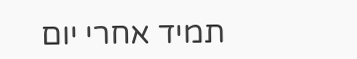תמיד אחרי יום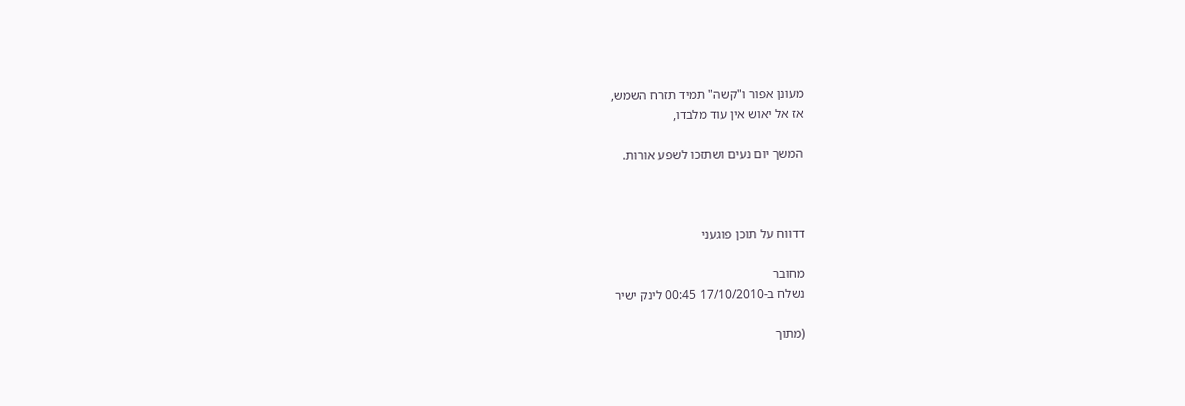מעונן אפור ו"קשה" תמיד תזרח השמש,
אז אל יאוש אין עוד מלבדו,

המשך יום נעים ושתזכו לשפע אורות.



דדווח על תוכן פוגעני

מחובר
נשלח ב-17/10/2010 00:45 לינק ישיר

(מתוך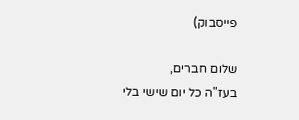פייסבוק)

שלום חברים,
בעז"ה כל יום שישי בלי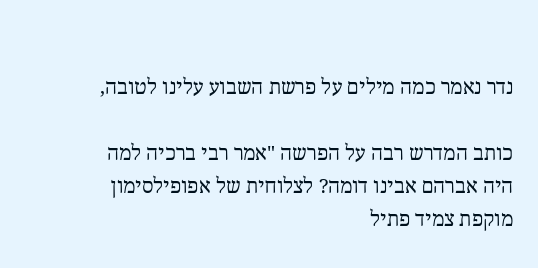נדר נאמר כמה מילים על פרשת השבוע עלינו לטובה,

כותב המדרש רבה על הפרשה "אמר רבי ברכיה למה היה אברהם אבינו דומה? לצלוחית של אפופילסימון מוקפת צמיד פתיל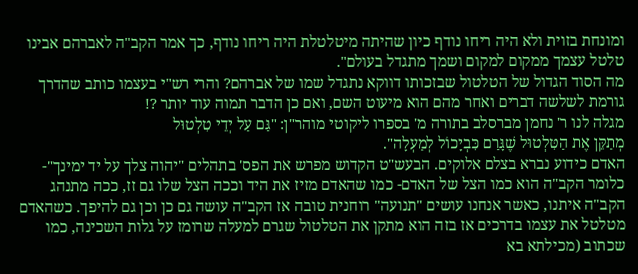ומונחת בזוית ולא היה ריחו נודף כיון שהיתה מיטלטלת היה ריחו נודף, כך אמר הקב"ה לאברהם אבינו טלטל עצמך ממקום למקום ושמך מתגדל בעולם".
מה הסוד הגדול של הטלטול שבזכותו דווקא נתגדל שמו של אברהם? והרי רש"י בעצמו כותב שהדרך גורמת לשלשה דברים ואחר מהם הוא מיעוט השם, ואם כן הדבר תמוה עוד יותר ?!
מגלה לנו ר' נחמן מברסלב בתורה מ' בספרו ליקוטי מוהר"ן: "גַּם עַל יְדֵי טִלְטוּל
מְתַקֵּן אֶת הַטִּלְטוּל שֶׁגָּרַם כִּבְיָכוֹל לְמַעְלָה".
האדם כידוע נברא בצלם אלוקים. הבעש"ט הקדוש מפרש את הפס' בתהלים "יהוה צלך על יד ימינך"- כלומר הקב"ה הוא כמו הצל של האדם- כמו שהאדם מזיז את היד וככה הצל שלו גם זז, ככה מתנהג הקב"ה איתנו, כאשר אנחנו עושים "תנועה" רוחנית טובה אז הקב"ה עושה גם כן וכן גם להיפך. כשהאדם מטלטל את עצמו בדרכים אז בזה הוא מתקן את הטלטול שגרם למעלה שרומז על גלות השכינה, כמו שכתוב (מכילתא בא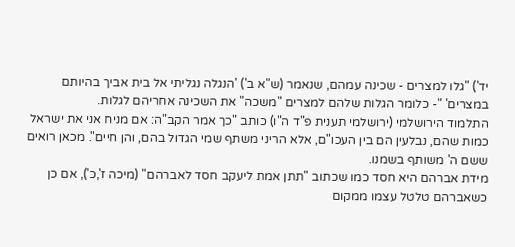יד') "גלו למצרים - שכינה עמהם, שנאמר (ש"א ב') 'הנגלה נגליתי אל בית אביך בהיותם במצרים' "- כלומר הגלות שלהם למצרים "משכה" את השכינה אחריהם לגלות.
התלמוד הירושלמי (ירושלמי תענית פ"ד ה"ו) כותב "כך אמר הקב"ה: אם מניח אני את ישראל כמות שהם, נבלעין הם בין העכו"ם, אלא הריני משתף שמי הגדול בהם, והן חיים". מכאן רואים ששם ה' משותף בשמנו.
מידת אברהם היא חסד כמו שכתוב "תתן אמת ליעקב חסד לאברהם" (מיכה ז',כ'), אם כן כשאברהם טלטל עצמו ממקום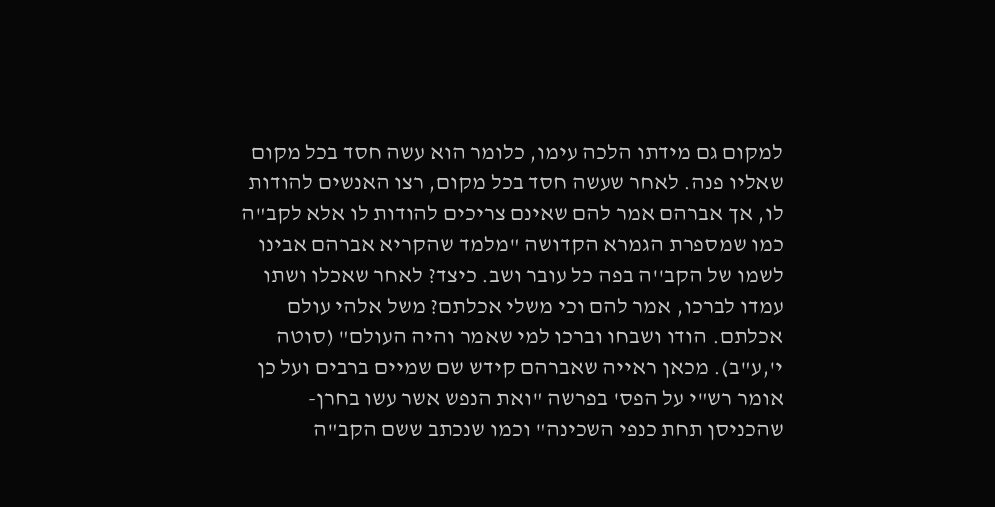למקום גם מידתו הלכה עימו, כלומר הוא עשה חסד בכל מקום שאליו פנה. לאחר שעשה חסד בכל מקום, רצו האנשים להודות לו, אך אברהם אמר להם שאינם צריכים להודות לו אלא לקב"ה כמו שמספרת הגמרא הקדושה "מלמד שהקריא אברהם אבינו לשמו של הקב''ה בפה כל עובר ושב. כיצד? לאחר שאכלו ושתו עמדו לברכו, אמר להם וכי משלי אכלתם? משל אלהי עולם אכלתם. הודו ושבחו וברכו למי שאמר והיה העולם" (סוטה י',ע"ב). מכאן ראייה שאברהם קידש שם שמיים ברבים ועל כן אומר רש"י על הפס' בפרשה "ואת הנפש אשר עשו בחרן-שהכניסן תחת כנפי השכינה" וכמו שנכתב ששם הקב"ה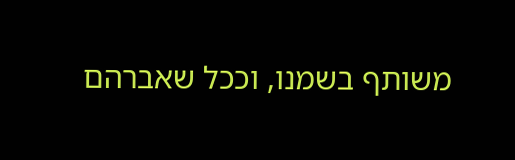משותף בשמנו, וככל שאברהם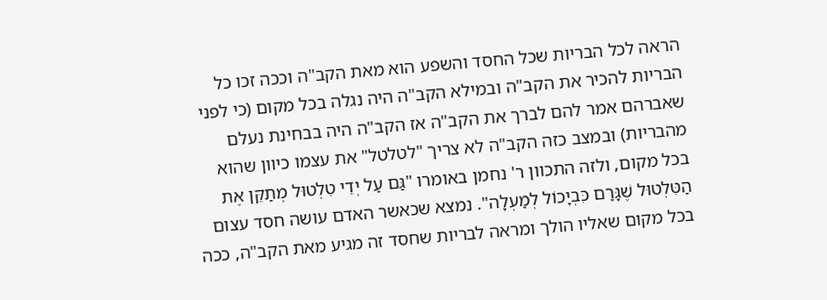הראה לכל הבריות שכל החסד והשפע הוא מאת הקב"ה וככה זכו כל הבריות להכיר את הקב"ה ובמילא הקב"ה היה נגלה בכל מקום (כי לפני שאברהם אמר להם לברך את הקב"ה אז הקב"ה היה בבחינת נעלם מהבריות) ובמצב כזה הקב"ה לא צריך "לטלטל" את עצמו כיוון שהוא בכל מקום, ולזה התכוון ר' נחמן באומרו "גַּם עַל יְדֵי טִלְטוּל מְתַקֵּן אֶת הַטִּלְטוּל שֶׁגָּרַם כִּבְיָכוֹל לְמַעְלָה". נמצא שכאשר האדם עושה חסד עצום בכל מקום שאליו הולך ומראה לבריות שחסד זה מגיע מאת הקב"ה, ככה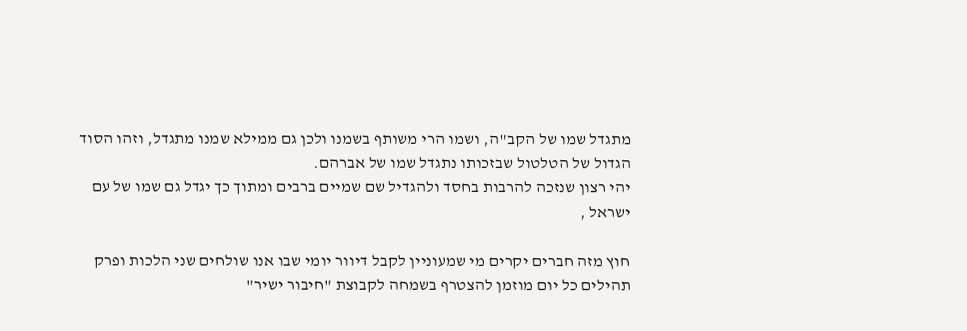מתגדל שמו של הקב"ה, ושמו הרי משותף בשמנו ולכן גם ממילא שמנו מתגדל, וזהו הסוד הגדול של הטלטול שבזכותו נתגדל שמו של אברהם.
יהי רצון שנזכה להרבות בחסד ולהגדיל שם שמיים ברבים ומתוך כך יגדל גם שמו של עם ישראל ,

חוץ מזה חברים יקרים מי שמעוניין לקבל דיוור יומי שבו אנו שולחים שני הלכות ופרק תהילים כל יום מוזמן להצטרף בשמחה לקבוצת "חיבור ישיר"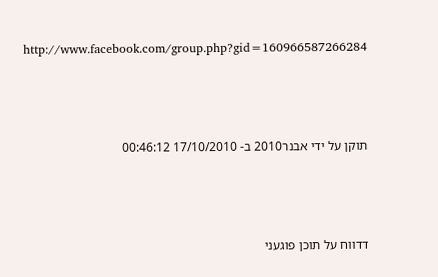http://www.facebook.com/group.php?gid=160966587266284




תוקן על ידי אבנר2010 ב- 17/10/2010 00:46:12




דדווח על תוכן פוגעני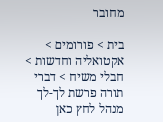מחובר

בית > פורומים > אקטואליה וחדשות > חבלי משיח > דברי תורה פרשת לך-לך
מנהל לחץ כאן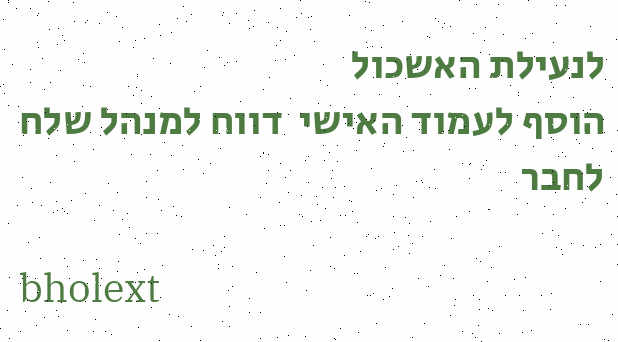לנעילת האשכול
הוסף לעמוד האישי  דווח למנהל שלח לחבר

bholext